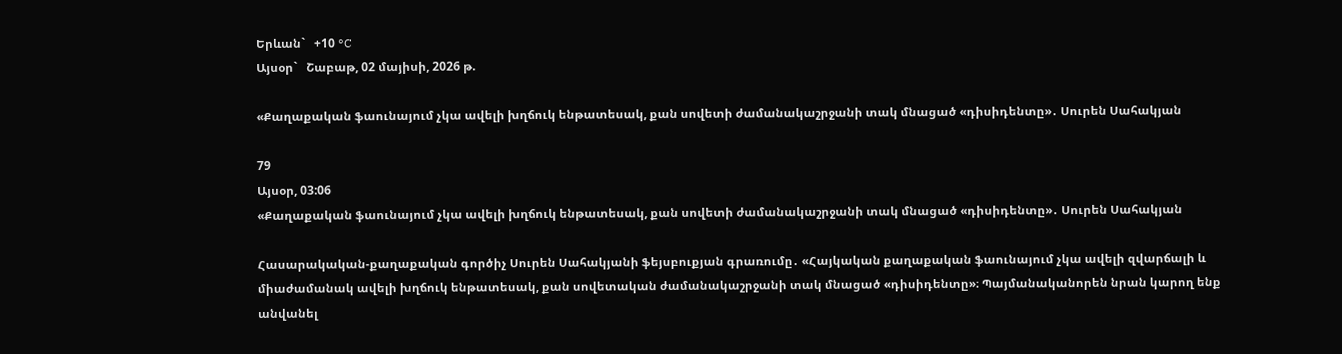Երևան`   +10 °C
Այսօր`   Շաբաթ, 02 մայիսի, 2026 թ.

«Քաղաքական ֆաունայում չկա ավելի խղճուկ ենթատեսակ, քան սովետի ժամանակաշրջանի տակ մնացած «դիսիդենտը»․ Սուրեն Սահակյան

79
Այսօր, 03:06
«Քաղաքական ֆաունայում չկա ավելի խղճուկ ենթատեսակ, քան սովետի ժամանակաշրջանի տակ մնացած «դիսիդենտը»․ Սուրեն Սահակյան

Հասարակական-քաղաքական գործիչ Սուրեն Սահակյանի ֆեյսբուքյան գրառումը․ «Հայկական քաղաքական ֆաունայում չկա ավելի զվարճալի և միաժամանակ ավելի խղճուկ ենթատեսակ, քան սովետական ժամանակաշրջանի տակ մնացած «դիսիդենտը»։ Պայմանականորեն նրան կարող ենք անվանել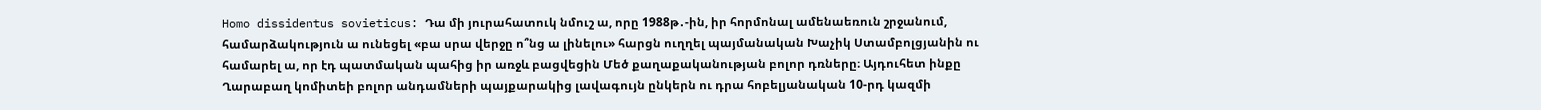Homo dissidentus sovieticus: Դա մի յուրահատուկ նմուշ ա, որը 1988թ․-ին, իր հորմոնալ ամենաեռուն շրջանում, համարձակություն ա ունեցել «բա սրա վերջը ո՞նց ա լինելու» հարցն ուղղել պայմանական Խաչիկ Ստամբոլցյանին ու համարել ա, որ էդ պատմական պահից իր առջև բացվեցին Մեծ քաղաքականության բոլոր դռները։ Այդուհետ ինքը Ղարաբաղ կոմիտեի բոլոր անդամների պայքարակից լավագույն ընկերն ու դրա հոբելյանական 10-րդ կազմի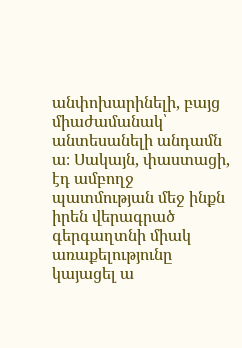անփոխարինելի, բայց միաժամանակ՝ անտեսանելի անդամն ա։ Սակայն, փաստացի, էդ ամբողջ պատմության մեջ ինքն իրեն վերագրած գերգաղտնի միակ առաքելությունը կայացել ա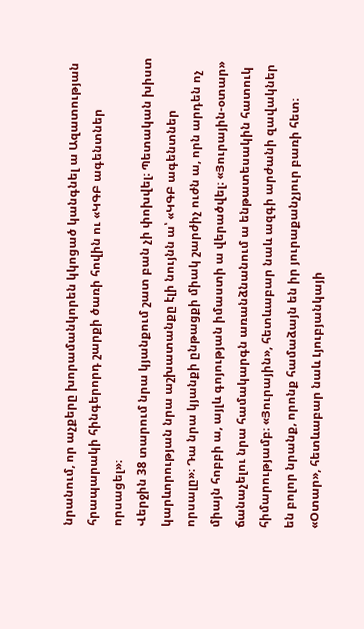նրանում, որ աչքերը խորամանկորեն կկոցած կանգնել ա Ազատության հրապարակի հինգերորդ շարքի ծառի հովին ու «ԿԳԲ ագենտներ որսացել»։
Վերջին 38 տարում նրա կյանքում շատ բան չի փոխվել։ Պետական խիստ կարևորության նրա աշխատանքը էլի նույնն ա՝ «ԿԳԲ ագենտներ որսալը»։ Դա նրա կյանքի ընթացքի միակ շարժիչ ուժն ա, որն արդեն ոչ միայն հոբբի ա, այլև գոյության իմաստի ա վերածվել։ «Յուրային-օտար» ճանաչելու նրա համակարգն առանձնանում ա ենթատեսակին հատուկ հիմարությամբ։ «Յուրային», հետևաբար նաև ազգի արժանի զավակներ են բոլոր նրանք, որոնք համաձայն են իր յուրաքանչյուր բառի հետ։ «Օտար», հետևաբար նաև Լյուբյանկայի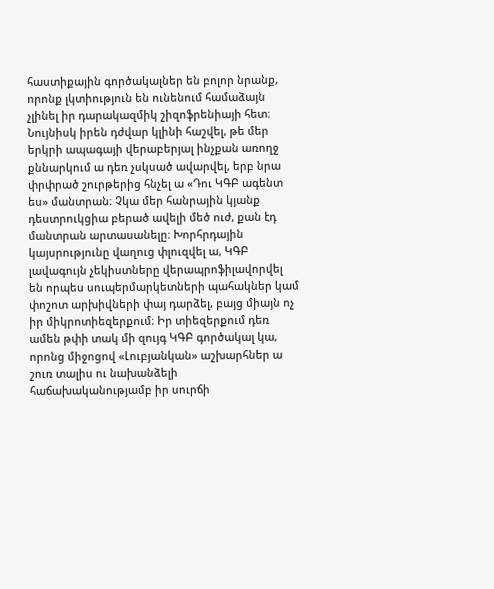հաստիքային գործակալներ են բոլոր նրանք, որոնք լկտիություն են ունենում համաձայն չլինել իր դարակազմիկ շիզոֆրենիայի հետ։
Նույնիսկ իրեն դժվար կլինի հաշվել, թե մեր երկրի ապագայի վերաբերյալ ինչքան առողջ քննարկում ա դեռ չսկսած ավարվել, երբ նրա փրփրած շուրթերից հնչել ա «Դու ԿԳԲ ագենտ ես» մանտրան։ Չկա մեր հանրային կյանք դեստրուկցիա բերած ավելի մեծ ուժ, քան էդ մանտրան արտասանելը։ Խորհրդային կայսրությունը վաղուց փլուզվել ա, ԿԳԲ լավագույն չեկիստները վերապրոֆիլավորվել են որպես սուպերմարկետների պահակներ կամ փոշոտ արխիվների փայ դարձել, բայց միայն ոչ իր միկրոտիեզերքում։ Իր տիեզերքում դեռ ամեն թփի տակ մի զույգ ԿԳԲ գործակալ կա, որոնց միջոցով «Լուբյանկան» աշխարհներ ա շուռ տալիս ու նախանձելի հաճախականությամբ իր սուրճի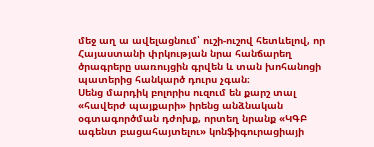մեջ աղ ա ավելացնում՝ ուշի-ուշով հետևելով, որ Հայաստանի փրկության նրա հանճարեղ ծրագրերը սառույցին գրվեն և տան խոհանոցի պատերից հանկարծ դուրս չգան։
Սենց մարդիկ բոլորիս ուզում են քարշ տալ «հավերժ պայքարի» իրենց անձնական օգտագործման դժոխք, որտեղ նրանք «ԿԳԲ ագենտ բացահայտելու» կոնֆիգուրացիայի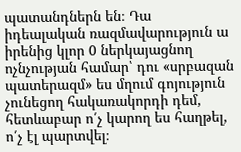պատանդներն են։ Դա իդեալական ռազմավարություն ա իրենից կլոր 0 ներկայացնող ոչնչության համար՝ դու «սրբազան պատերազմ» ես մղում գոյություն չունեցող հակառակորդի դեմ, հետևաբար ո՛չ կարող ես հաղթել, ո՛չ էլ պարտվել։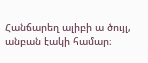Հանճարեղ ալիբի ա ծույլ, անբան էակի համար։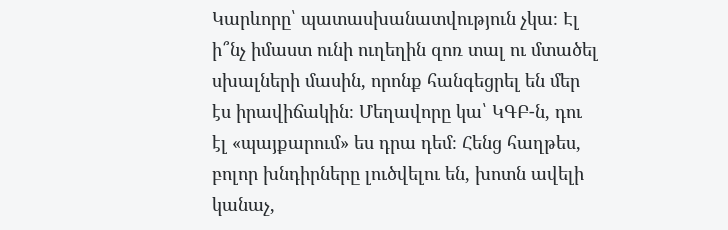Կարևորը՝ պատասխանատվություն չկա։ Էլ ի՞նչ իմաստ ունի ուղեղին զոռ տալ ու մտածել սխալների մասին, որոնք հանգեցրել են մեր էս իրավիճակին։ Մեղավորը կա՝ ԿԳԲ-ն, դու էլ «պայքարում» ես դրա դեմ։ Հենց հաղթես, բոլոր խնդիրները լուծվելու են, խոտն ավելի կանաչ,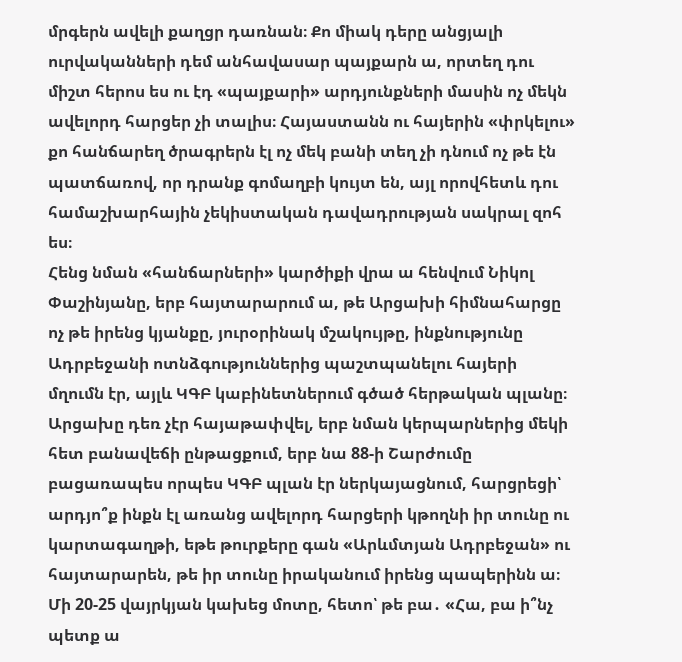մրգերն ավելի քաղցր դառնան։ Քո միակ դերը անցյալի ուրվականների դեմ անհավասար պայքարն ա, որտեղ դու միշտ հերոս ես ու էդ «պայքարի» արդյունքների մասին ոչ մեկն ավելորդ հարցեր չի տալիս։ Հայաստանն ու հայերին «փրկելու» քո հանճարեղ ծրագրերն էլ ոչ մեկ բանի տեղ չի դնում ոչ թե էն պատճառով, որ դրանք գոմաղբի կույտ են, այլ որովհետև դու համաշխարհային չեկիստական դավադրության սակրալ զոհ ես։
Հենց նման «հանճարների» կարծիքի վրա ա հենվում Նիկոլ Փաշինյանը, երբ հայտարարում ա, թե Արցախի հիմնահարցը ոչ թե իրենց կյանքը, յուրօրինակ մշակույթը, ինքնությունը Ադրբեջանի ոտնձգություններից պաշտպանելու հայերի մղումն էր, այլև ԿԳԲ կաբինետներում գծած հերթական պլանը։ Արցախը դեռ չէր հայաթափվել, երբ նման կերպարներից մեկի հետ բանավեճի ընթացքում, երբ նա 88-ի Շարժումը բացառապես որպես ԿԳԲ պլան էր ներկայացնում, հարցրեցի՝ արդյո՞ք ինքն էլ առանց ավելորդ հարցերի կթողնի իր տունը ու կարտագաղթի, եթե թուրքերը գան «Արևմտյան Ադրբեջան» ու հայտարարեն, թե իր տունը իրականում իրենց պապերինն ա։ Մի 20-25 վայրկյան կախեց մոտը, հետո՝ թե բա․ «Հա, բա ի՞նչ պետք ա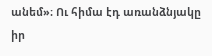անեմ»։ Ու հիմա էդ առանձնյակը իր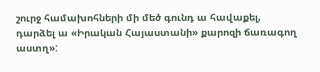շուրջ համախոհների մի մեծ գունդ ա հավաքել, դարձել ա «Իրական Հայաստանի» քարոզի ճառագող աստղ»: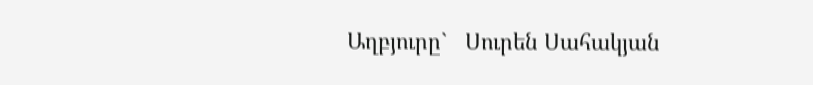Աղբյուրը`   Սուրեն Սահակյան